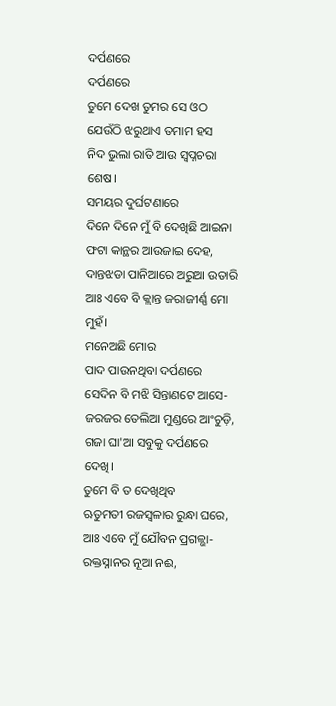ଦର୍ପଣରେ
ଦର୍ପଣରେ
ତୁମେ ଦେଖ ତୁମର ସେ ଓଠ
ଯେଉଁଠି ଝରୁଥାଏ ତମାମ ହସ
ନିଦ ଭୁଲା ରାତି ଆଉ ସ୍ୱପ୍ନଚରା ଶେଷ।
ସମୟର ଦୁର୍ଘଟଣାରେ
ଦିନେ ଦିନେ ମୁଁ ବି ଦେଖିଛି ଆଇନା
ଫଟା କାନ୍ଥର ଆଉଜାଇ ଦେହ,
ଦାନ୍ତଝଡା ପାନିଆରେ ଅରୁଆ ଉତାରି
ଆଃ ଏବେ ବି କ୍ଲାନ୍ତ ଜରାଜୀର୍ଣ୍ଣ ମୋ ମୁହଁ।
ମନେଅଛି ମୋର
ପାଦ ପାଉନଥିବା ଦର୍ପଣରେ
ସେଦିନ ବି ମଝି ସିନ୍ତାଣଟେ ଆସେ-
ଜରଜର ତେଲିଆ ମୁଣ୍ଡରେ ଆଂଚୁଡ଼ି,
ଗଜା ଘା'ଆ ସବୁକୁ ଦର୍ପଣରେ ଦେଖି।
ତୁମେ ବି ତ ଦେଖିଥିବ
ଋତୁମତୀ ରଜସ୍ୱଳାର ରୁନ୍ଧା ଘରେ,
ଆଃ ଏବେ ମୁଁ ଯୌବନ ପ୍ରଗଳ୍ଭା-
ରକ୍ତସ୍ନାନର ନୂଆ ନଈ,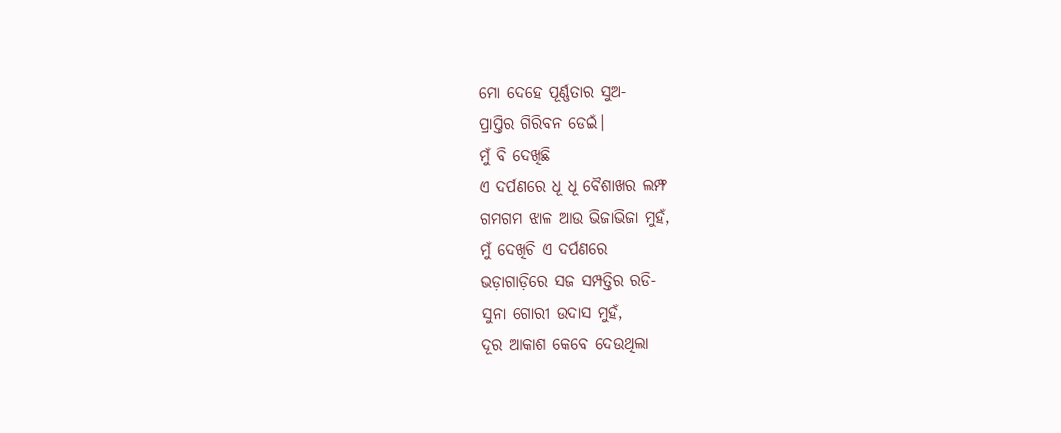ମୋ ଦେହେ ପୂର୍ଣ୍ଣତାର ସୁଅ-
ପ୍ରାପ୍ତିର ଗିରିବନ ଡେଇଁ।
ମୁଁ ବି ଦେଖିଛି
ଏ ଦର୍ପଣରେ ଧୂ ଧୂ ବୈଶାଖର ଲମ୍ଫ
ଗମଗମ ଝାଳ ଆଉ ଭିଜାଭିଜା ମୁହଁ,
ମୁଁ ଦେଖିଚି ଏ ଦର୍ପଣରେ
ଭଡ଼ାଗାଡ଼ିରେ ସଜ ସମ୍ପତ୍ତିର ରଡି-
ସୁନା ଗୋରୀ ଉଦାସ ମୁହଁ,
ଦୂର ଆକାଶ କେବେ ଦେଉଥିଲା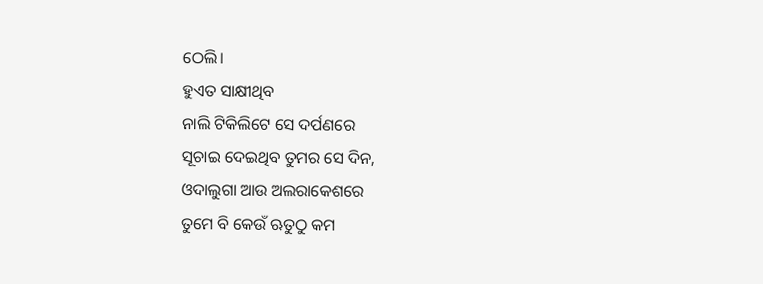ଠେଲି।
ହୁଏତ ସାକ୍ଷୀଥିବ
ନାଲି ଟିକିଲିଟେ ସେ ଦର୍ପଣରେ
ସୂଚାଇ ଦେଇଥିବ ତୁମର ସେ ଦିନ,
ଓଦାଲୁଗା ଆଉ ଅଲରାକେଶରେ
ତୁମେ ବି କେଉଁ ଋତୁଠୁ କମ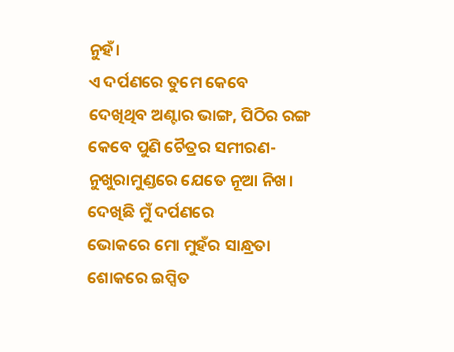ନୁହଁ।
ଏ ଦର୍ପଣରେ ତୁମେ କେବେ
ଦେଖିଥିବ ଅଣ୍ଟାର ଭାଙ୍ଗ, ପିଠିର ରଙ୍ଗ
କେବେ ପୁଣି ଚୈତ୍ରର ସମୀରଣ-
ନୁଖୁରାମୁଣ୍ଡରେ ଯେତେ ନୂଆ ନିଖ।
ଦେଖିଛି ମୁଁ ଦର୍ପଣରେ
ଭୋକରେ ମୋ ମୁହଁର ସାନ୍ଧ୍ରତା
ଶୋକରେ ଇପ୍ସିତ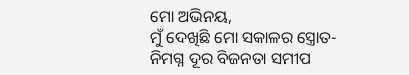ମୋ ଅଭିନୟ,
ମୁଁ ଦେଖିଛି ମୋ ସକାଳର ସ୍ତ୍ରୋତ-
ନିମଗ୍ନ ଦୂର ବିଜନତା ସମୀପ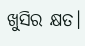ଖୁସିର କ୍ଷତ।